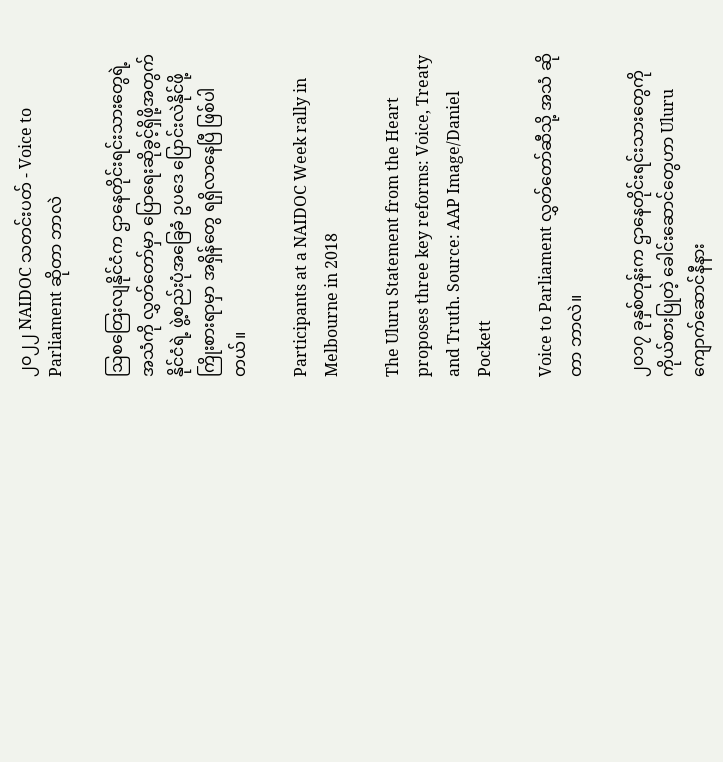၂၀၂၂ NAIDOC သတင်းပတ် - Voice to Parliament ဆိုတာ ဘာလဲ

ဩစတြေးလျနိုင်ငံက ဌာနေတိုင်းရင်းသားတွေရဲ့ အသံကို လွှတ်တော်မှာ ပြောရေးဆိုခွင့်ရှိဖို့အတွက် နိုင်ငံရဲ့ ဖွဲ့စည်းပုံအခြေခံ ဥပဒေ ပြောင်းလဲနိုင်ဖို့ ကြိုးစားရာမှာ အရှိန်တွေ ရရှိလာနေပြီ ဖြစ်ပါတယ်။

Participants at a NAIDOC Week rally in Melbourne in 2018

The Uluru Statement from the Heart proposes three key reforms: Voice, Treaty and Truth. Source: AAP Image/Daniel Pockett

Voice to Parliament လွှတ်တော်ဆီသို့ အသံ ဆိုတာ ဘာလဲ။

၂၀၁၇ ခုနှစ်တုန်းက ဌာနေတိုင်းရင်းသားတွေကို ကိုယ်စားပြုတဲ့ ခေါင်းဆောင်တွေဟာ Uluru ကျောက်ဆောင်နီနား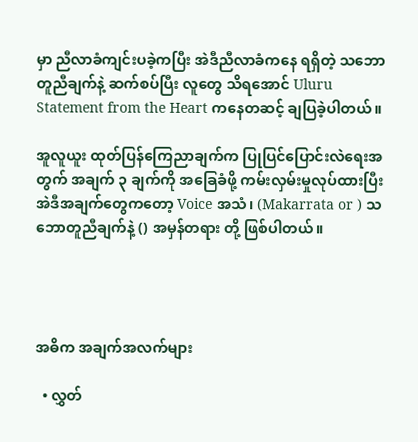မှာ ညီလာခံကျင်းပခဲ့ကပြီး အဲဒီညီလာခံကနေ ရရှိတဲ့ သဘောတူညီချက်နဲ့ ဆက်စပ်ပြီး လူတွေ သိရအောင် Uluru Statement from the Heart ကနေတဆင့် ချပြခဲ့ပါတယ်။

အူလူယူး ထုတ်ပြန်ကြေညာချက်က ပြုပြင်ပြောင်းလဲရေးအတွက် အချက် ၃ ချက်ကို အခြေခံဖို့ ကမ်းလှမ်းမှုလုပ်ထားပြီး အဲဒီအချက်တွေကတော့ Voice အသံ၊ (Makarrata or ) သဘောတူညီချက်နဲ့ () အမှန်တရား တို့ ဖြစ်ပါတယ်။




အဓိက အချက်အလက်များ

  • လွှတ်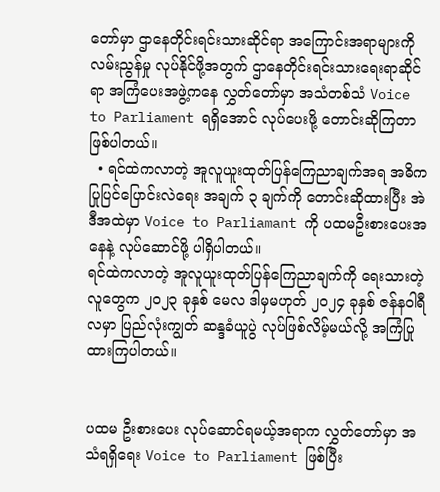တော်မှာ ဌာနေတိုင်းရင်းသားဆိုင်ရာ အကြောင်းအရာများကို လမ်းညွန်မှု လုပ်နိုင်ဖို့အတွက် ဌာနေတိုင်းရင်းသားရေးရာဆိုင်ရာ အကြံပေးအဖွဲ့ကနေ လွှတ်တော်မှာ အသံတစ်သံ Voice to Parliament ရရှိအောင် လုပ်ပေးဖို့ တောင်းဆိုကြတာ ဖြစ်ပါတယ်။
  • ရင်ထဲကလာတဲ့ အူလူယူးထုတ်ပြန်ကြေညာချက်အရ အဓိက ပြုပြင်ပြောင်းလဲရေး အချက် ၃ ချက်ကို တောင်းဆိုထားပြီး အဲဒီအထဲမှာ Voice to Parliamant ကို ပထမဦးစားပေးအနေနဲ့ လုပ်ဆောင်ဖို့ ပါရှိပါတယ်။
ရင်ထဲကလာတဲ့ အူလူယူးထုတ်ပြန်ကြေညာချက်ကို ရေးသားတဲ့လူတွေက ၂၀၂၃ ခုနှစ် မေလ ဒါမှမဟုတ် ၂၀၂၄ ခုနှစ် ဇန်နဝါရီလမှာ ပြည်လုံးကျွတ် ဆန္ဒခံယူပွဲ လုပ်ဖြစ်လိမ့်မယ်လို့ အကြံပြုထားကြပါတယ်။


ပထမ ဦးစားပေး လုပ်ဆောင်ရမယ့်အရာက လွှတ်တော်မှာ အသံရရှိရေး Voice to Parliament ဖြစ်ပြီး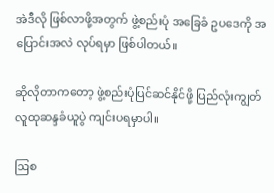အဲဒီလို ဖြစ်လာဖို့အတွက် ဖွဲ့စည်းပုံ အခြေခံ ဥပဒေကို အပြောင်းအလဲ လုပ်ရမှာ ဖြစ်ပါတယ်။

ဆိုလိုတာကတော့ ဖွဲ့စည်းပုံပြင်ဆင်နိုင်ဖို့ ပြည်လုံးကျွတ် လူထုဆန္ဒခံယူပွဲ ကျင်းပရမှာပါ။

ဩစ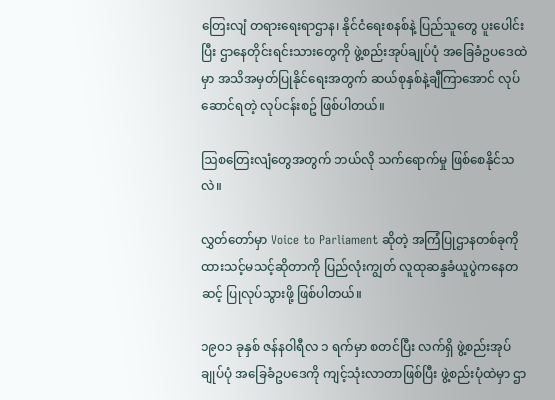တြေးလျံ တရားရေးရာဌာန၊ နိုင်ငံရေးစနစ်နဲ့ ပြည်သူတွေ ပူးပေါင်းပြီး ဌာနေတိုင်းရင်းသားတွေကို ဖွဲ့စည်းအုပ်ချုပ်ပုံ အခြေခံဥပဒေထဲမှာ အသိအမှတ်ပြုနိုင်ရေးအတွက် ဆယ်စုနှစ်နဲ့ချီကြာအောင် လုပ်ဆောင်ရတဲ့ လုပ်ငန်းစဥ် ဖြစ်ပါတယ်။

ဩစတြေးလျံတွေအတွက် ဘယ်လို သက်ရောက်မှု ဖြစ်စေနိုင်သလဲ။

လွှတ်တော်မှာ Voice to Parliament ဆိုတဲ့ အကြံပြုဌာနတစ်ခုကို ထားသင့်မသင့်ဆိုတာကို ပြည်လုံးကျွတ် လူထုဆန္ဒခံယူပွဲကနေတဆင့် ပြုလုပ်သွားဖို့ ဖြစ်ပါတယ်။

၁၉၀၁ ခုနှစ် ဇန်နဝါရီလ ၁ ရက်မှာ စတင်ပြီး လက်ရှိ ဖွဲ့စည်းအုပ်ချုပ်ပုံ အခြေခံဥပဒေကို ကျင့်သုံးလာတာဖြစ်ပြီး ဖွဲ့စည်းပုံထဲမှာ ဌာ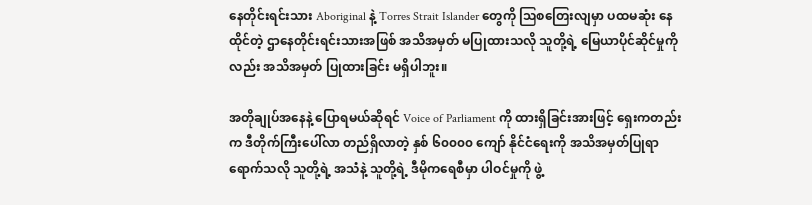နေတိုင်းရင်းသား Aboriginal နဲ့ Torres Strait Islander တွေကို ဩစတြေးလျမှာ ပထမဆုံး နေထိုင်တဲ့ ဌာနေတိုင်းရင်းသားအဖြစ် အသိအမှတ် မပြုထားသလို သူတို့ရဲ့ မြေယာပိုင်ဆိုင်မှုကိုလည်း အသိအမှတ် ပြုထားခြင်း မရှိပါဘူး။

အတိုချုပ်အနေနဲ့ ပြောရမယ်ဆိုရင် Voice of Parliament ကို ထားရှိခြင်းအားဖြင့် ရှေးကတည်းက ဒီတိုက်ကြီးပေါ်လာ တည်ရှိလာတဲ့ နှစ် ၆၀၀၀၀ ကျော် နိုင်ငံရေးကို အသိအမှတ်ပြုရာရောက်သလို သူတို့ရဲ့ အသံနဲ့ သူတို့ရဲ့ ဒီမိုကရေစီမှာ ပါဝင်မှုကို ဖွဲ့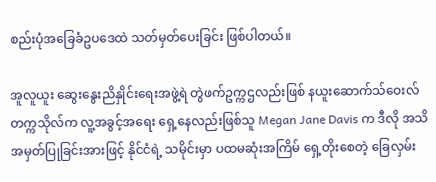စည်းပုံအခြေခံဥပဒေထဲ သတ်မှတ်ပေးခြင်း ဖြစ်ပါတယ်။

အူလူယူး ဆွေးနွေးညိနှိုင်းရေးအဖွဲ့ရဲ တွဲဖက်ဥက္ကဌလည်းဖြစ် နယူးဆောက်သ်ဝေးလ် တက္ကသိုလ်က လူ့အခွင့်အရေး ရှေ့နေလည်းဖြစ်သူ Megan Jane Davis က ဒီလို အသိအမှတ်ပြုခြင်းအားဖြင့် နိုင်ငံရဲ့ သမိုင်းမှာ ပထမဆုံးအကြိမ် ရှေ့တိုးစေတဲ့ ခြေလှမ်း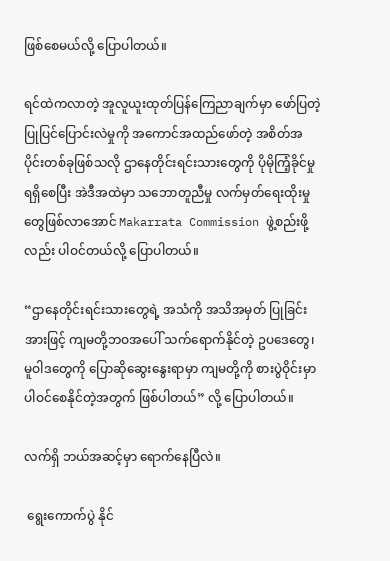ဖြစ်စေမယ်လို့ ပြောပါတယ်။

ရင်ထဲကလာတဲ့ အူလူယူးထုတ်ပြန်ကြေညာချက်မှာ ဖော်ပြတဲ့ ပြုပြင်ပြောင်းလဲမှုကို အကောင်အထည်ဖော်တဲ့ အစိတ်အပိုင်းတစ်ခုဖြစ်သလို ဌာနေတိုင်းရင်းသားတွေကို ပိုမိုကြံ့ခိုင်မှု ရရှိစေပြီး အဲဒီအထဲမှာ သဘောတူညီမှု လက်မှတ်ရေးထိုးမှုတွေဖြစ်လာအောင် Makarrata Commission ဖွဲ့စည်းဖို့လည်း ပါဝင်တယ်လို့ ပြောပါတယ်။

“ဌာနေတိုင်းရင်းသားတွေရဲ့ အသံကို အသိအမှတ် ပြုခြင်းအားဖြင့် ကျမတို့ဘဝအပေါ် သက်ရောက်နိုင်တဲ့ ဥပဒေတွေ၊ မူဝါဒတွေကို ပြောဆိုဆွေးနွေးရာမှာ ကျမတို့ကို စားပွဲဝိုင်းမှာ ပါဝင်စေနိုင်တဲ့အတွက် ဖြစ်ပါတယ်” လို့ ပြောပါတယ်။

လက်ရှိ ဘယ်အဆင့်မှာ ရောက်နေပြီလဲ။

 ရွေးကောက်ပွဲ နိုင်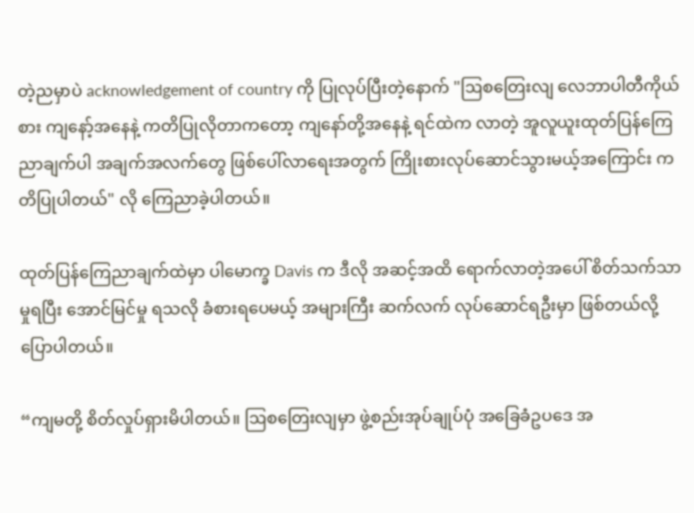တဲ့ညမှာပဲ acknowledgement of country ကို ပြုလုပ်ပြီးတဲ့နောက် "ဩစတြေးလျ လေဘာပါတီကိုယ်စား ကျနော့်အနေနဲ့ ကတိပြုလိုတာကတော့ ကျနော်တို့အနေနဲ့ ရင်ထဲက လာတဲ့ အူလူယူးထုတ်ပြန်ကြေညာချက်ပါ အချက်အလက်တွေ ဖြစ်ပေါ်လာရေးအတွက် ကြိုးစားလုပ်ဆောင်သွားမယ့်အကြောင်း ကတိပြုပါတယ်" လို ကြေညာခဲ့ပါတယ်။

ထုတ်ပြန်ကြေညာချက်ထဲမှာ ပါမောက္ခ Davis က ဒီလို အဆင့်အထိ ရောက်လာတဲ့အပေါ် စိတ်သက်သာမှုရပြီး အောင်မြင်မှု ရသလို ခံစားရပေမယ့် အများကြီး ဆက်လက် လုပ်ဆောင်ရဦးမှာ ဖြစ်တယ်လို့ ပြောပါတယ်။

“ကျမတို့ စိတ်လှုပ်ရှားမိပါတယ်။ ဩစတြေးလျမှာ ဖွဲ့စည်းအုပ်ချုပ်ပုံ အခြေခံဥပဒေ အ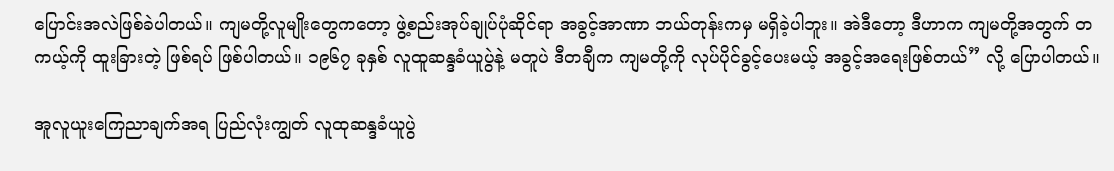ပြောင်းအလဲဖြစ်ခဲပါတယ်။ ကျမတို့လူမျိုးတွေကတော့ ဖွဲ့စည်းအုပ်ချုပ်ပုံဆိုင်ရာ အခွင့်အာဏာ ဘယ်တုန်းကမှ မရှိခဲ့ပါဘူး။ အဲဒီတော့ ဒီဟာက ကျမတို့အတွက် တကယ့်ကို ထူးခြားတဲ့ ဖြစ်ရပ် ဖြစ်ပါတယ်။ ၁၉၆၇ ခုနှစ် လူထူဆန္ဒခံယူပွဲနဲ့ မတူပဲ ဒီတချီက ကျမတို့ကို လုပ်ပိုင်ခွင့်ပေးမယ့် အခွင့်အရေးဖြစ်တယ်” လို့ ပြောပါတယ်။

အူလူယူးကြေညာချက်အရ ပြည်လုံးကျွတ် လူထုဆန္ဒခံယူပွဲ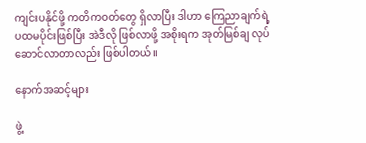ကျင်းပနိုင်ဖို့ ကတိကဝတ်တွေ ရှိလာပြီး ဒါဟာ ကြေညာချက်ရဲ့ ပထမပိုင်းဖြစ်ပြီး အဲဒီလို ဖြစ်လာဖို့ အစိုးရက အုတ်မြစ်ချ လုပ်ဆောင်လာတာလည်း ဖြစ်ပါတယ်။

နောက်အဆင့်များ

ဖွဲ့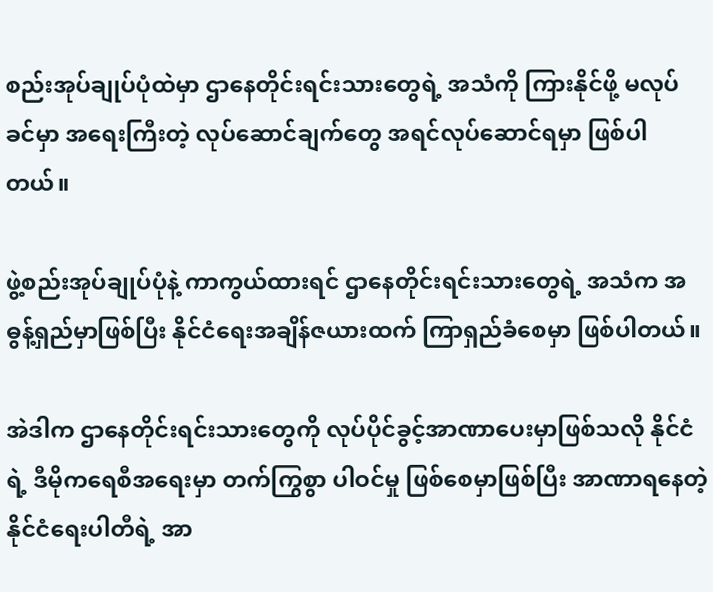စည်းအုပ်ချုပ်ပုံထဲမှာ ဌာနေတိုင်းရင်းသားတွေရဲ့ အသံကို ကြားနိုင်ဖို့ မလုပ်ခင်မှာ အရေးကြီးတဲ့ လုပ်ဆောင်ချက်တွေ အရင်လုပ်ဆောင်ရမှာ ဖြစ်ပါတယ်။

ဖွဲ့စည်းအုပ်ချုပ်ပုံနဲ့ ကာကွယ်ထားရင် ဌာနေတိုင်းရင်းသားတွေရဲ့ အသံက အဓွန့်ရှည်မှာဖြစ်ပြီး နိုင်ငံရေးအချိန်ဇယားထက် ကြာရှည်ခံစေမှာ ဖြစ်ပါတယ်။

အဲဒါက ဌာနေတိုင်းရင်းသားတွေကို လုပ်ပိုင်ခွင့်အာဏာပေးမှာဖြစ်သလို နိုင်ငံရဲ့ ဒီမိုကရေစီအရေးမှာ တက်ကြွစွာ ပါဝင်မှု ဖြစ်စေမှာဖြစ်ပြီး အာဏာရနေတဲ့ နိုင်ငံရေးပါတီရဲ့ အာ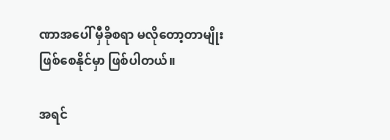ဏာအပေါ် မှီခိုစရာ မလိုတော့တာမျိုး ဖြစ်စေနိုင်မှာ ဖြစ်ပါတယ်။

အရင်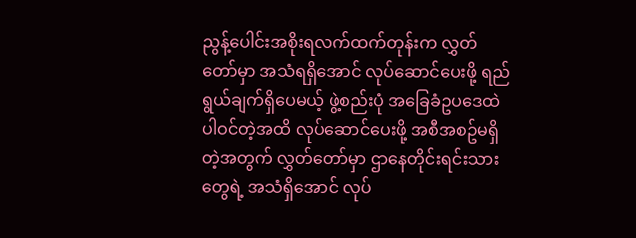ညွန့်ပေါင်းအစိုးရလက်ထက်တုန်းက လွှတ်တော်မှာ အသံရရှိအောင် လုပ်ဆောင်ပေးဖို့ ရည်ရွယ်ချက်ရှိပေမယ့် ဖွဲ့စည်းပုံ အခြေခံဥပဒေထဲ ပါဝင်တဲ့အထိ လုပ်ဆောင်ပေးဖို့ အစီအစဥ်မရှိတဲ့အတွက် လွှတ်တော်မှာ ဌာနေတိုင်းရင်းသားတွေရဲ့ အသံရှိအောင် လုပ်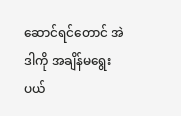ဆောင်ရင်တောင် အဲဒါကို အချိန်မရွေး ပယ်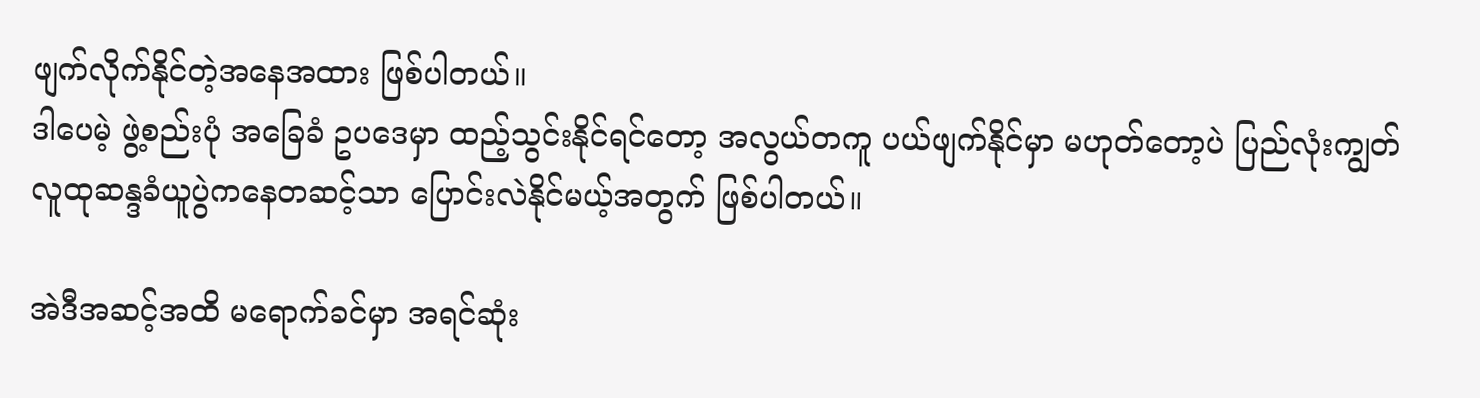ဖျက်လိုက်နိုင်တဲ့အနေအထား ဖြစ်ပါတယ်။
ဒါပေမဲ့ ဖွဲ့စည်းပုံ အခြေခံ ဥပဒေမှာ ထည့်သွင်းနိုင်ရင်တော့ အလွယ်တကူ ပယ်ဖျက်နိုင်မှာ မဟုတ်တော့ပဲ ပြည်လုံးကျွတ် လူထုဆန္ဒခံယူပွဲကနေတဆင့်သာ ပြောင်းလဲနိုင်မယ့်အတွက် ဖြစ်ပါတယ်။

အဲဒီအဆင့်အထိ မရောက်ခင်မှာ အရင်ဆုံး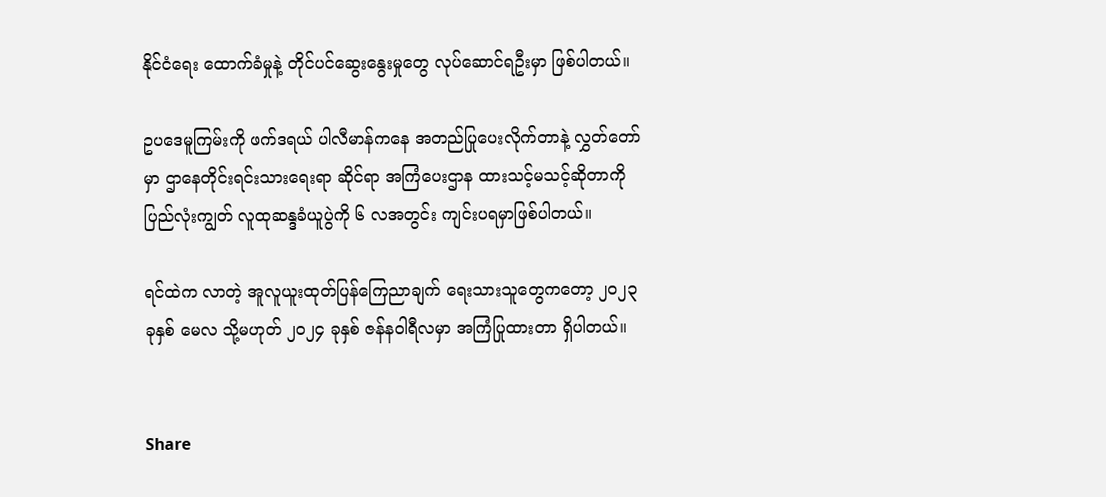နိုင်ငံရေး ထောက်ခံမှုနဲ့ တိုင်ပင်ဆွေးနွေးမှုတွေ လုပ်ဆောင်ရဦးမှာ ဖြစ်ပါတယ်။

ဥပဒေမူကြမ်းကို ဖက်ဒရယ် ပါလီမာန်ကနေ အတည်ပြုပေးလိုက်တာနဲ့ လွှတ်တော်မှာ ဌာနေတိုင်းရင်းသားရေးရာ ဆိုင်ရာ အကြံပေးဌာန ထားသင့်မသင့်ဆိုတာကို ပြည်လုံးကျွတ် လူထုဆန္ဒခံယူပွဲကို ၆ လအတွင်း ကျင်းပရမှာဖြစ်ပါတယ်။

ရင်ထဲက လာတဲ့ အူလူယူးထုတ်ပြန်ကြေညာချက် ရေးသားသူတွေကတော့ ၂၀၂၃ ခုနှစ် မေလ သို့မဟုတ် ၂၀၂၄ ခုနှစ် ဇန်နဝါရီလမှာ အကြံပြုထားတာ ရှိပါတယ်။


Share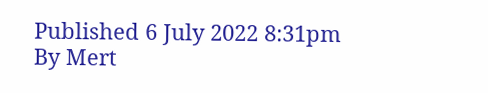Published 6 July 2022 8:31pm
By Mert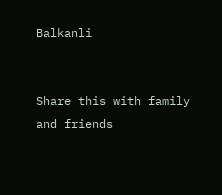Balkanli


Share this with family and friends